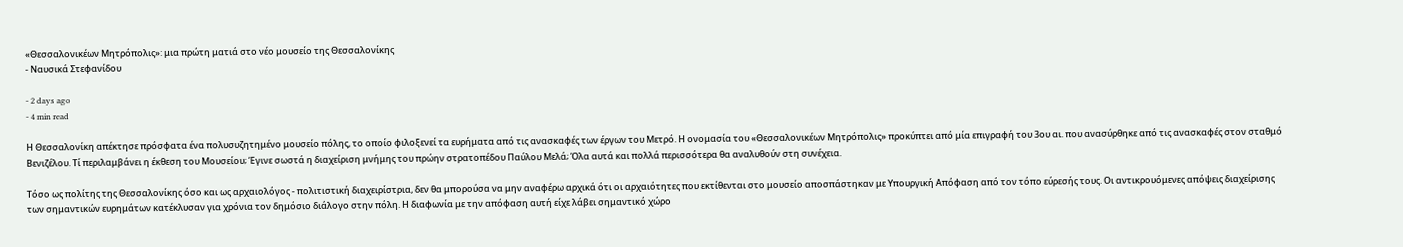«Θεσσαλονικέων Μητρόπολις»: μια πρώτη ματιά στο νέο μουσείο της Θεσσαλονίκης
- Ναυσικά Στεφανίδου

- 2 days ago
- 4 min read

Η Θεσσαλονίκη απέκτησε πρόσφατα ένα πολυσυζητημένο μουσείο πόλης, το οποίο φιλοξενεί τα ευρήματα από τις ανασκαφές των έργων του Μετρό. Η ονομασία του «Θεσσαλονικέων Μητρόπολις» προκύπτει από μία επιγραφή του 3ου αι. που ανασύρθηκε από τις ανασκαφές στον σταθμό Βενιζέλου. Τί περιλαμβάνει η έκθεση του Μουσείου; Έγινε σωστά η διαχείριση μνήμης του πρώην στρατοπέδου Παύλου Μελά; Όλα αυτά και πολλά περισσότερα θα αναλυθούν στη συνέχεια.

Τόσο ως πολίτης της Θεσσαλονίκης όσο και ως αρχαιολόγος - πολιτιστική διαχειρίστρια, δεν θα μπορούσα να μην αναφέρω αρχικά ότι οι αρχαιότητες που εκτίθενται στο μουσείο αποσπάστηκαν με Υπουργική Απόφαση από τον τόπο εύρεσής τους. Οι αντικρουόμενες απόψεις διαχείρισης των σημαντικών ευρημάτων κατέκλυσαν για χρόνια τον δημόσιο διάλογο στην πόλη. Η διαφωνία με την απόφαση αυτή είχε λάβει σημαντικό χώρο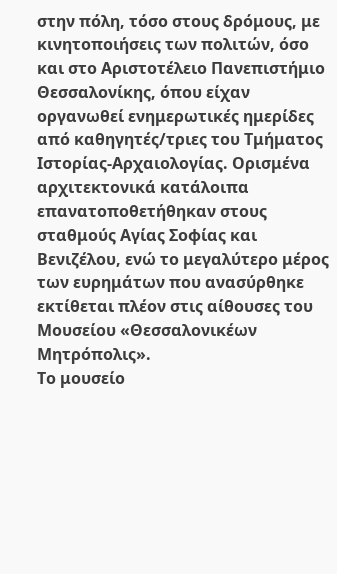στην πόλη, τόσο στους δρόμους, με κινητοποιήσεις των πολιτών, όσο και στο Αριστοτέλειο Πανεπιστήμιο Θεσσαλονίκης, όπου είχαν οργανωθεί ενημερωτικές ημερίδες από καθηγητές/τριες του Τμήματος Ιστορίας-Αρχαιολογίας. Ορισμένα αρχιτεκτονικά κατάλοιπα επανατοποθετήθηκαν στους σταθμούς Αγίας Σοφίας και Βενιζέλου, ενώ το μεγαλύτερο μέρος των ευρημάτων που ανασύρθηκε εκτίθεται πλέον στις αίθουσες του Μουσείου «Θεσσαλονικέων Μητρόπολις».
Το μουσείο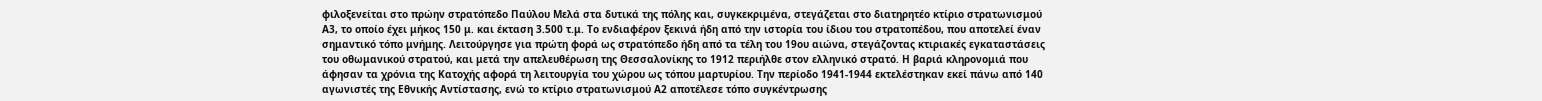φιλοξενείται στο πρώην στρατόπεδο Παύλου Μελά στα δυτικά της πόλης και, συγκεκριμένα, στεγάζεται στο διατηρητέο κτίριο στρατωνισμού Α3, το οποίο έχει μήκος 150 μ. και έκταση 3.500 τ.μ. Το ενδιαφέρον ξεκινά ήδη από την ιστορία του ίδιου του στρατοπέδου, που αποτελεί έναν σημαντικό τόπο μνήμης. Λειτούργησε για πρώτη φορά ως στρατόπεδο ήδη από τα τέλη του 19ου αιώνα, στεγάζοντας κτιριακές εγκαταστάσεις του οθωμανικού στρατού, και μετά την απελευθέρωση της Θεσσαλονίκης το 1912 περιήλθε στον ελληνικό στρατό. Η βαριά κληρονομιά που άφησαν τα χρόνια της Κατοχής αφορά τη λειτουργία του χώρου ως τόπου μαρτυρίου. Την περίοδο 1941-1944 εκτελέστηκαν εκεί πάνω από 140 αγωνιστές της Εθνικής Αντίστασης, ενώ το κτίριο στρατωνισμού Α2 αποτέλεσε τόπο συγκέντρωσης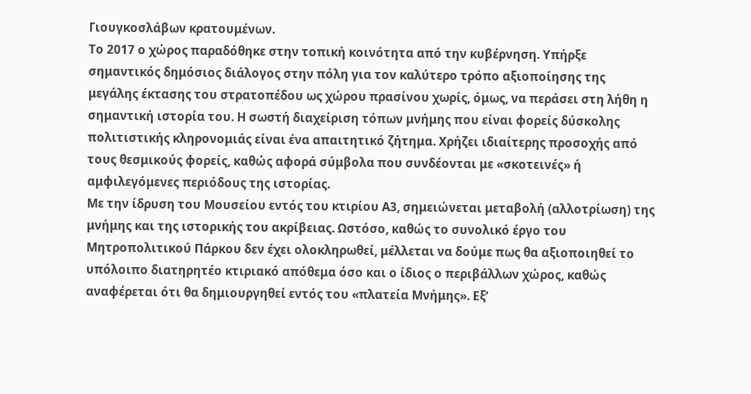Γιουγκοσλάβων κρατουμένων.
Το 2017 ο χώρος παραδόθηκε στην τοπική κοινότητα από την κυβέρνηση. Υπήρξε σημαντικός δημόσιος διάλογος στην πόλη για τον καλύτερο τρόπο αξιοποίησης της μεγάλης έκτασης του στρατοπέδου ως χώρου πρασίνου χωρίς, όμως, να περάσει στη λήθη η σημαντική ιστορία του. Η σωστή διαχείριση τόπων μνήμης που είναι φορείς δύσκολης πολιτιστικής κληρονομιάς είναι ένα απαιτητικό ζήτημα. Χρήζει ιδιαίτερης προσοχής από τους θεσμικούς φορείς, καθώς αφορά σύμβολα που συνδέονται με «σκοτεινές» ή αμφιλεγόμενες περιόδους της ιστορίας.
Με την ίδρυση του Μουσείου εντός του κτιρίου Α3, σημειώνεται μεταβολή (αλλοτρίωση) της μνήμης και της ιστορικής του ακρίβειας. Ωστόσο, καθώς το συνολικό έργο του Μητροπολιτικού Πάρκου δεν έχει ολοκληρωθεί, μέλλεται να δούμε πως θα αξιοποιηθεί το υπόλοιπο διατηρητέο κτιριακό απόθεμα όσο και ο ίδιος ο περιβάλλων χώρος, καθώς αναφέρεται ότι θα δημιουργηθεί εντός του «πλατεία Μνήμης». Εξ’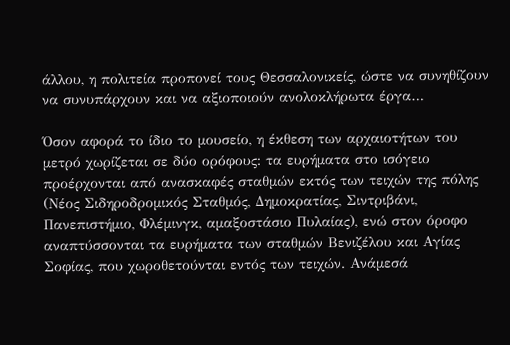άλλου, η πολιτεία προπονεί τους Θεσσαλονικείς, ώστε να συνηθίζουν να συνυπάρχουν και να αξιοποιούν ανολοκλήρωτα έργα…

Όσον αφορά το ίδιο το μουσείο, η έκθεση των αρχαιοτήτων του μετρό χωρίζεται σε δύο ορόφους: τα ευρήματα στο ισόγειο προέρχονται από ανασκαφές σταθμών εκτός των τειχών της πόλης (Νέος Σιδηροδρομικός Σταθμός, Δημοκρατίας, Σιντριβάνι, Πανεπιστήμιο, Φλέμινγκ, αμαξοστάσιο Πυλαίας), ενώ στον όροφο αναπτύσσονται τα ευρήματα των σταθμών Βενιζέλου και Αγίας Σοφίας, που χωροθετούνται εντός των τειχών. Ανάμεσά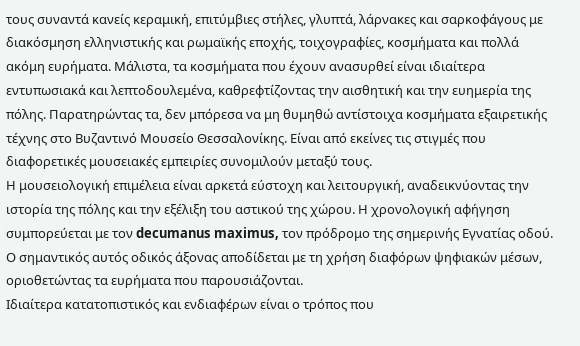τους συναντά κανείς κεραμική, επιτύμβιες στήλες, γλυπτά, λάρνακες και σαρκοφάγους με διακόσμηση ελληνιστικής και ρωμαϊκής εποχής, τοιχογραφίες, κοσμήματα και πολλά ακόμη ευρήματα. Μάλιστα, τα κοσμήματα που έχουν ανασυρθεί είναι ιδιαίτερα εντυπωσιακά και λεπτοδουλεμένα, καθρεφτίζοντας την αισθητική και την ευημερία της πόλης. Παρατηρώντας τα, δεν μπόρεσα να μη θυμηθώ αντίστοιχα κοσμήματα εξαιρετικής τέχνης στο Βυζαντινό Μουσείο Θεσσαλονίκης. Είναι από εκείνες τις στιγμές που διαφορετικές μουσειακές εμπειρίες συνομιλούν μεταξύ τους.
Η μουσειολογική επιμέλεια είναι αρκετά εύστοχη και λειτουργική, αναδεικνύοντας την ιστορία της πόλης και την εξέλιξη του αστικού της χώρου. Η χρονολογική αφήγηση συμπορεύεται με τον decumanus maximus, τον πρόδρομο της σημερινής Εγνατίας οδού. Ο σημαντικός αυτός οδικός άξονας αποδίδεται με τη χρήση διαφόρων ψηφιακών μέσων, οριοθετώντας τα ευρήματα που παρουσιάζονται.
Ιδιαίτερα κατατοπιστικός και ενδιαφέρων είναι ο τρόπος που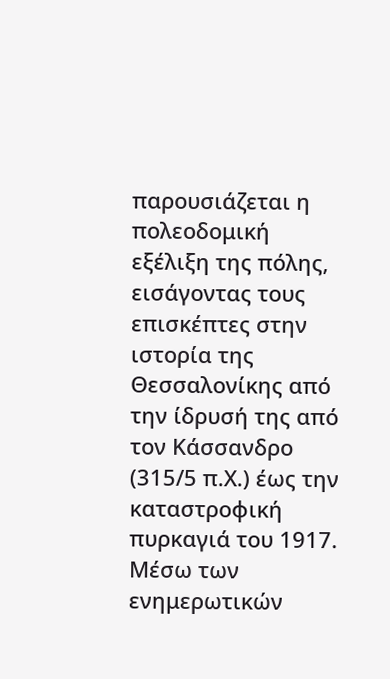παρουσιάζεται η πολεοδομική εξέλιξη της πόλης, εισάγοντας τους επισκέπτες στην ιστορία της Θεσσαλονίκης από την ίδρυσή της από τον Κάσσανδρο (315/5 π.Χ.) έως την καταστροφική πυρκαγιά του 1917. Μέσω των ενημερωτικών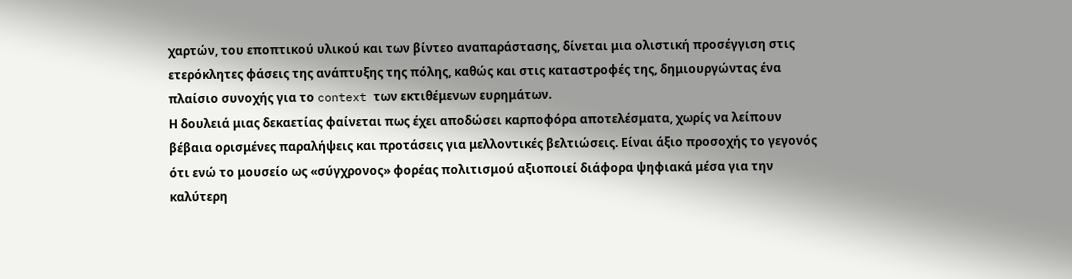χαρτών, του εποπτικού υλικού και των βίντεο αναπαράστασης, δίνεται μια ολιστική προσέγγιση στις ετερόκλητες φάσεις της ανάπτυξης της πόλης, καθώς και στις καταστροφές της, δημιουργώντας ένα πλαίσιο συνοχής για το context των εκτιθέμενων ευρημάτων.
Η δουλειά μιας δεκαετίας φαίνεται πως έχει αποδώσει καρποφόρα αποτελέσματα, χωρίς να λείπουν βέβαια ορισμένες παραλήψεις και προτάσεις για μελλοντικές βελτιώσεις. Είναι άξιο προσοχής το γεγονός ότι ενώ το μουσείο ως «σύγχρονος» φορέας πολιτισμού αξιοποιεί διάφορα ψηφιακά μέσα για την καλύτερη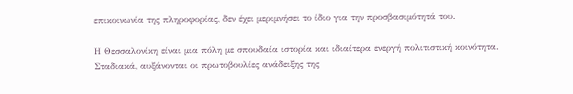επικοινωνία της πληροφορίας, δεν έχει μεριμνήσει το ίδιο για την προσβασιμότητά του.

Η Θεσσαλονίκη είναι μια πόλη με σπουδαία ιστορία και ιδιαίτερα ενεργή πολιτιστική κοινότητα. Σταδιακά, αυξάνονται οι πρωτοβουλίες ανάδειξης της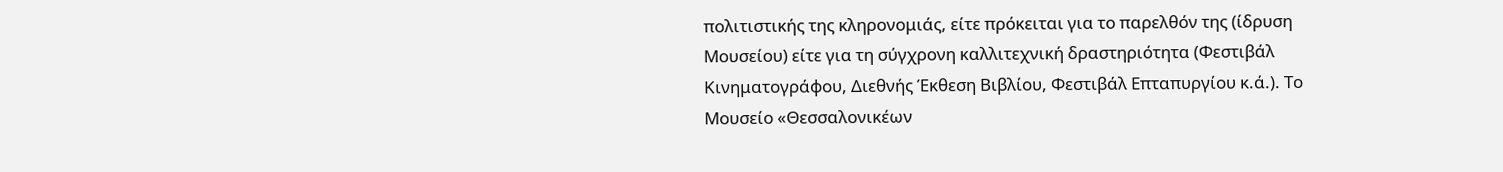πολιτιστικής της κληρονομιάς, είτε πρόκειται για το παρελθόν της (ίδρυση Μουσείου) είτε για τη σύγχρονη καλλιτεχνική δραστηριότητα (Φεστιβάλ Κινηματογράφου, Διεθνής Έκθεση Βιβλίου, Φεστιβάλ Επταπυργίου κ.ά.). Το Μουσείο «Θεσσαλονικέων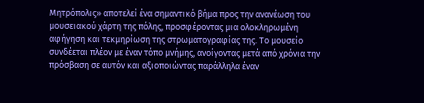Μητρόπολις» αποτελεί ένα σημαντικό βήμα προς την ανανέωση του μουσειακού χάρτη της πόλης, προσφέροντας μια ολοκληρωμένη αφήγηση και τεκμηρίωση της στρωματογραφίας της. Το μουσείο συνδέεται πλέον με έναν τόπο μνήμης, ανοίγοντας μετά από χρόνια την πρόσβαση σε αυτόν και αξιοποιώντας παράλληλα έναν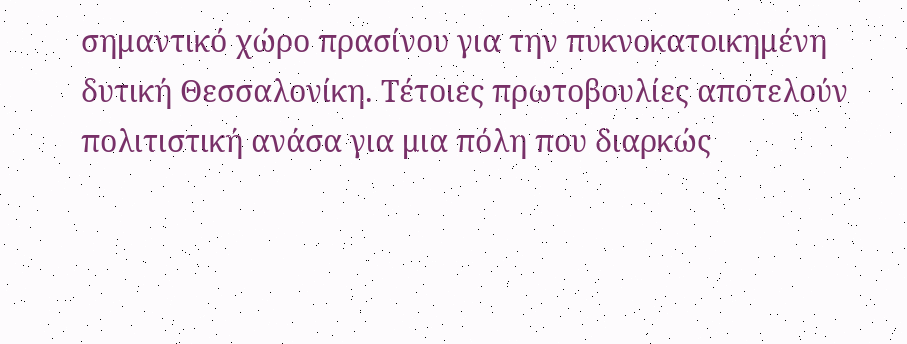σημαντικό χώρο πρασίνου για την πυκνοκατοικημένη δυτική Θεσσαλονίκη. Τέτοιες πρωτοβουλίες αποτελούν πολιτιστική ανάσα για μια πόλη που διαρκώς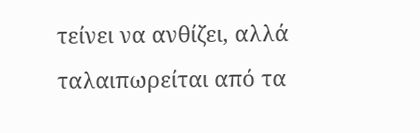τείνει να ανθίζει, αλλά ταλαιπωρείται από τα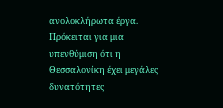ανολοκλήρωτα έργα. Πρόκειται για μια υπενθύμιση ότι η Θεσσαλονίκη έχει μεγάλες δυνατότητες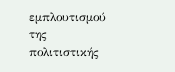εμπλουτισμού της πολιτιστικής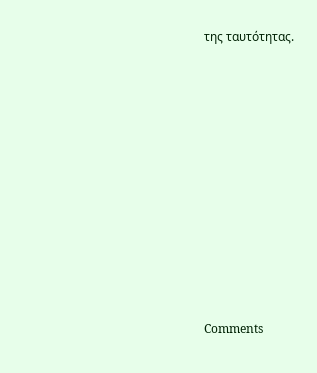της ταυτότητας.











Comments